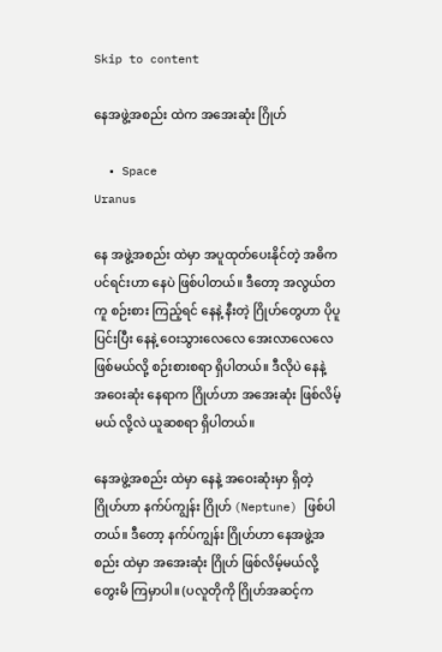Skip to content

နေအဖွဲ့အစည်း ထဲက အအေးဆုံး ဂြိုဟ်

  • Space
Uranus

နေ အဖွဲ့အစည်း ထဲမှာ အပူထုတ်ပေးနိုင်တဲ့ အဓိက ပင်ရင်းဟာ နေပဲ ဖြစ်ပါတယ်။ ဒီတော့ အလွယ်တကူ စဉ်းစား ကြည့်ရင် နေနဲ့ နီးတဲ့ ဂြိုဟ်တွေဟာ ပိုပူပြင်းပြီး နေနဲ့ ဝေးသွားလေလေ အေးလာလေလေ ဖြစ်မယ်လို့ စဉ်းစားစရာ ရှိပါတယ်။ ဒီလိုပဲ နေနဲ့ အဝေးဆုံး နေရာက ဂြိုဟ်ဟာ အအေးဆုံး ဖြစ်လိမ့်မယ် လို့လဲ ယူဆစရာ ရှိပါတယ်။

နေအဖွဲ့အစည်း ထဲမှာ နေနဲ့ အဝေးဆုံးမှာ ရှိတဲ့ ဂြိုဟ်ဟာ နက်ပ်ကျွန်း ဂြိုဟ် (Neptune) ဖြစ်ပါတယ်။ ဒီတော့ နက်ပ်ကျွန်း ဂြိုဟ်ဟာ နေအဖွဲ့အစည်း ထဲမှာ အအေးဆုံး ဂြိုဟ် ဖြစ်လိမ့်မယ်လို့ တွေးမိ ကြမှာပါ။ (ပလူတိုကို ဂြိုဟ်အဆင့်က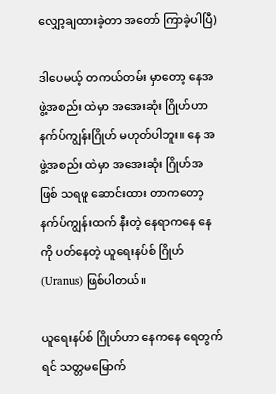လျှော့ချထားခဲ့တာ အတော် ကြာခဲ့ပါပြီ)

ဒါပေမယ့် တကယ်တမ်း မှာတော့ နေအဖွဲ့အစည်း ထဲမှာ အအေးဆုံး ဂြိုဟ်ဟာ နက်ပ်ကျွန်းဂြိုဟ် မဟုတ်ပါဘူး။ နေ အဖွဲ့အစည်း ထဲမှာ အအေးဆုံး ဂြိုဟ်အဖြစ် သရဖူ ဆောင်းထား တာကတော့ နက်ပ်ကျွန်းထက် နီးတဲ့ နေရာကနေ နေကို ပတ်နေတဲ့ ယူရေးနပ်စ် ဂြိုဟ် (Uranus) ဖြစ်ပါတယ်။

ယူရေးနပ်စ် ဂြိုဟ်ဟာ နေကနေ ရေတွက်ရင် သတ္တမမြောက်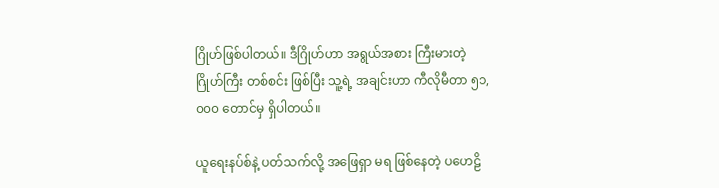ဂြိုဟ်ဖြစ်ပါတယ်။ ဒီဂြိုဟ်ဟာ အရွယ်အစား ကြီးမားတဲ့ ဂြိုဟ်ကြီး တစ်စင်း ဖြစ်ပြီး သူ့ရဲ့ အချင်းဟာ ကီလိုမီတာ ၅၁,၀၀၀ တောင်မှ ရှိပါတယ်။

ယူရေးနပ်စ်နဲ့ ပတ်သက်လို့ အဖြေရှာ မရ ဖြစ်နေတဲ့ ပဟေဠိ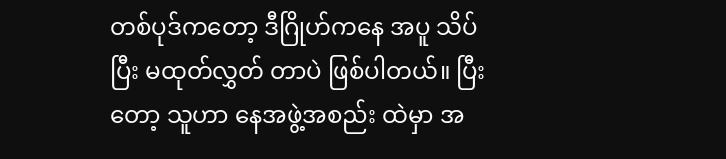တစ်ပုဒ်ကတော့ ဒီဂြိုဟ်ကနေ အပူ သိပ်ပြီး မထုတ်လွှတ် တာပဲ ဖြစ်ပါတယ်။ ပြီးတော့ သူဟာ နေအဖွဲ့အစည်း ထဲမှာ အ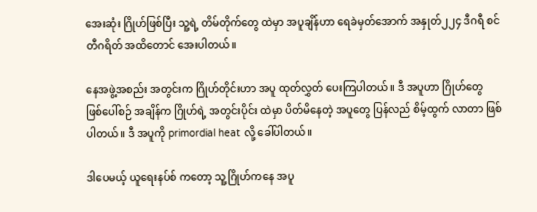အေးဆုံး ဂြိုဟ်ဖြစ်ပြီး သူ့ရဲ့ တိမ်တိုက်တွေ ထဲမှာ အပူချိန်ဟာ ရေခဲမှတ်အောက် အနှုတ်၂၂၄ ဒီဂရီ စင်တီဂရိတ် အထိတောင် အေးပါတယ်။

နေအဖွဲ့အစည်း အတွင်းက ဂြိုဟ်တိုင်းဟာ အပူ ထုတ်လွှတ် ပေးကြပါတယ်။ ဒီ အပူဟာ ဂြိုဟ်တွေ ဖြစ်ပေါ်စဉ် အချိန်က ဂြိုဟ်ရဲ့ အတွင်းပိုင်း ထဲမှာ ပိတ်မိနေတဲ့ အပူတွေ ပြန်လည် စိမ့်ထွက် လာတာ ဖြစ်ပါတယ်။ ဒီ အပူကို primordial heat လို့ ခေါ်ပါတယ်။

ဒါပေမယ့် ယူရေးနပ်စ် ကတော့ သူ့ဂြိုဟ်ကနေ အပူ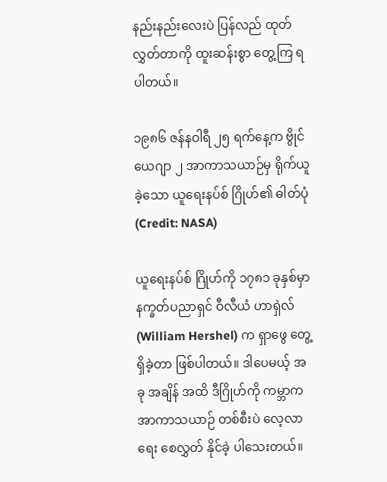နည်းနည်းလေးပဲ ပြန်လည် ထုတ်လွှတ်တာကို ထူးဆန်းစွာ တွေ့ကြ ရပါတယ်။

၁၉၈၆ ဇန်နဝါရီ ၂၅ ရက်နေ့က ဗွိုင်ယေဂျာ ၂ အာကာသယာဉ်မှ ရိုက်ယူခဲ့သော ယူရေးနပ်စ် ဂြိုဟ်၏ ဓါတ်ပုံ (Credit: NASA)

ယူရေးနပ်စ် ဂြိုဟ်ကို ၁၇၈၁ ခုနှစ်မှာ နက္ခတ်ပညာရှင် ဝီလီယံ ဟာရှဲလ် (William Hershel) က ရှာဖွေ တွေ့ရှိခဲ့တာ ဖြစ်ပါတယ်။ ဒါပေမယ့် အခု အချိန် အထိ ဒီဂြိုဟ်ကို ကမ္ဘာက အာကာသယာဉ် တစ်စီးပဲ လေ့လာရေး စေလွှတ် နိုင်ခဲ့ ပါသေးတယ်။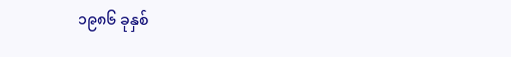၁၉၈၆ ခုနှစ်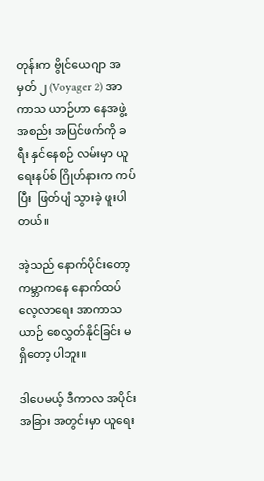တုန်းက ဗွိုင်ယေဂျာ အမှတ် ၂ (Voyager 2) အာကာသ ယာဉ်ဟာ နေအဖွဲ့အစည်း အပြင်ဖက်ကို ခရီး နှင်နေစဉ် လမ်းမှာ ယူရေးနပ်စ် ဂြိုဟ်နားက ကပ်ပြီး  ဖြတ်ပျံ သွားခဲ့ ဖူးပါတယ်။

အဲ့သည် နောက်ပိုင်းတော့ ကမ္ဘာကနေ နောက်ထပ် လေ့လာရေး အာကာသယာဉ် စေလွှတ်နိုင်ခြင်း မရှိတော့ ပါဘူး။

ဒါပေမယ့် ဒီကာလ အပိုင်းအခြား အတွင်းမှာ ယူရေး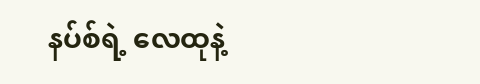နပ်စ်ရဲ့ လေထုနဲ့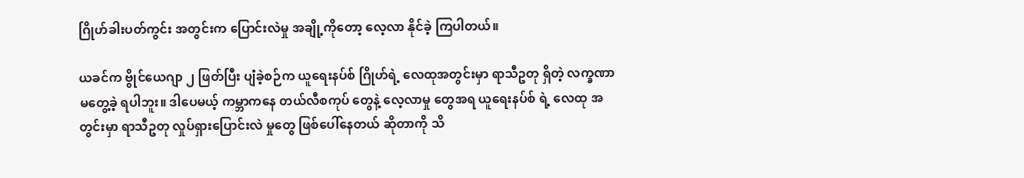ဂြိုဟ်ခါးပတ်ကွင်း အတွင်းက ပြောင်းလဲမှု အချို့ကိုတော့ လေ့လာ နိုင်ခဲ့ ကြပါတယ်။

ယခင်က ဗွိုင်ယေဂျာ ၂ ဖြတ်ပြီး ပျံခဲ့စဉ်က ယူရေးနပ်စ် ဂြိုဟ်ရဲ့ လေထုအတွင်းမှာ ရာသီဥတု ရှိတဲ့ လက္ခဏာ မတွေ့ခဲ့ ရပါဘူး။ ဒါပေမယ့် ကမ္ဘာကနေ တယ်လီစကုပ် တွေနဲ့ လေ့လာမှု တွေအရ ယူရေးနပ်စ် ရဲ့ လေထု အတွင်းမှာ ရာသီဥတု လှုပ်ရှားပြောင်းလဲ မှုတွေ ဖြစ်ပေါ်နေတယ် ဆိုတာကို သိ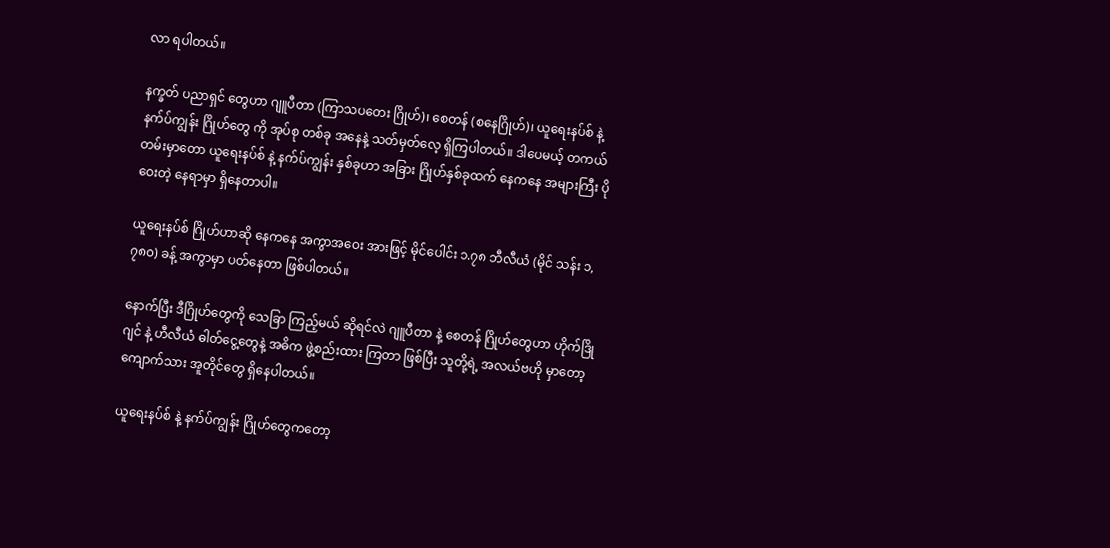လာ ရပါတယ်။

နက္ခတ် ပညာရှင် တွေဟာ ဂျူပီတာ (ကြာသပတေး ဂြိုဟ်)၊ စေတန် (စနေဂြိုဟ်)၊ ယူရေးနပ်စ် နဲ့ နက်ပ်ကျွန်း ဂြိုဟ်တွေ ကို အုပ်စု တစ်ခု အနေနဲ့ သတ်မှတ်လေ့ ရှိကြပါတယ်။ ဒါပေမယ့် တကယ် တမ်းမှာတော ယူရေးနပ်စ် နဲ့ နက်ပ်ကျွန်း နှစ်ခုဟာ အခြား ဂြိုဟ်နှစ်ခုထက် နေကနေ အများကြီး ပိုဝေးတဲ့ နေရာမှာ ရှိနေတာပါ။

ယူရေးနပ်စ် ဂြိုဟ်ဟာဆို နေကနေ အကွာအဝေး အားဖြင့် မိုင်ပေါင်း ၁.၇၈ ဘီလီယံ (မိုင် သန်း ၁,၇၈၀) ခန့် အကွာမှာ ပတ်နေတာ ဖြစ်ပါတယ်။

နောက်ပြီး ဒီဂြိုဟ်တွေကို သေခြာ ကြည့်မယ် ဆိုရင်လဲ ဂျူပီတာ နဲ့ စေတန် ဂြိုဟ်တွေဟာ ဟိုက်ဒြိုဂျင် နဲ့ ဟီလီယံ ဓါတ်ငွေ့တွေနဲ့ အဓိက ဖွဲ့စည်းထား ကြတာ ဖြစ်ပြီး သူတို့ရဲ့ အလယ်ဗဟို မှာတော့ ကျောက်သား အူတိုင်တွေ ရှိနေပါတယ်။

ယူရေးနပ်စ် နဲ့ နက်ပ်ကျွန်း ဂြိုဟ်တွေကတော့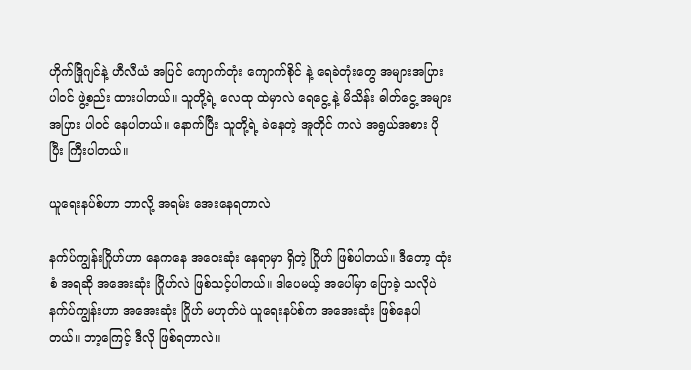ဟိုက်ဒြိုဂျင်နဲ့ ဟီလီယံ အပြင် ကျောက်တုံး ကျောက်စိုင် နဲ့ ရေခဲတုံးတွေ အများအပြား ပါဝင် ဖွဲ့စည်း ထားပါတယ်။ သူတို့ရဲ့ လေထု ထဲမှာလဲ ရေငွေ့ နဲ့ မိသိန်း ဓါတ်ငွေ့ အများအပြား ပါဝင် နေပါတယ်။ နောက်ပြီး သူတို့ရဲ့ ခဲနေတဲ့ အူတိုင် ကလဲ အရွယ်အစား ပိုပြီး ကြီးပါတယ်။

ယူရေးနပ်စ်ဟာ ဘာလို့ အရမ်း အေးနေရတာလဲ

နက်ပ်ကျွန်းဂြိုဟ်ဟာ နေကနေ အဝေးဆုံး နေရာမှာ ရှိတဲ့ ဂြိုဟ် ဖြစ်ပါတယ်။ ဒီတော့ ထုံးစံ အရဆို အအေးဆုံး ဂြိုဟ်လဲ ဖြစ်သင့်ပါတယ်။ ဒါပေမယ့် အပေါ်မှာ ပြောခဲ့ သလိုပဲ နက်ပ်ကျွန်းဟာ အအေးဆုံး ဂြိုဟ် မဟုတ်ပဲ ယူရေးနပ်စ်က အအေးဆုံး ဖြစ်နေပါတယ်။ ဘာ့ကြေင့် ဒီလို ဖြစ်ရတာလဲ။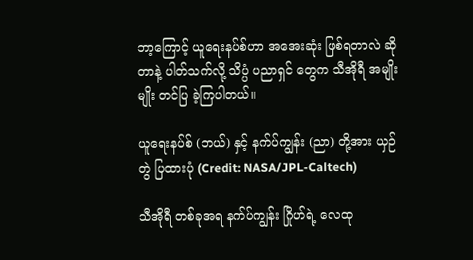ဘာ့ကြောင့် ယူရေးနပ်စ်ဟာ အအေးဆုံး ဖြစ်ရတာလဲ ဆိုတာနဲ့ ပါတ်သက်လို့ သိပ္ပံ ပညာရှင် တွေက သီအိုရီ အမျိုးမျိုး တင်ပြ ခဲ့ကြပါတယ်။

ယူရေးနပ်စ် (ဘယ်) နှင့် နက်ပ်ကျွန်း (ညာ) တို့အား ယှဉ်တွဲ ပြထားပုံ (Credit: NASA/JPL-Caltech)

သီအိုရီ တစ်ခုအရ နက်ပ်ကျွန်း ဂြိုဟ်ရဲ့ လေထု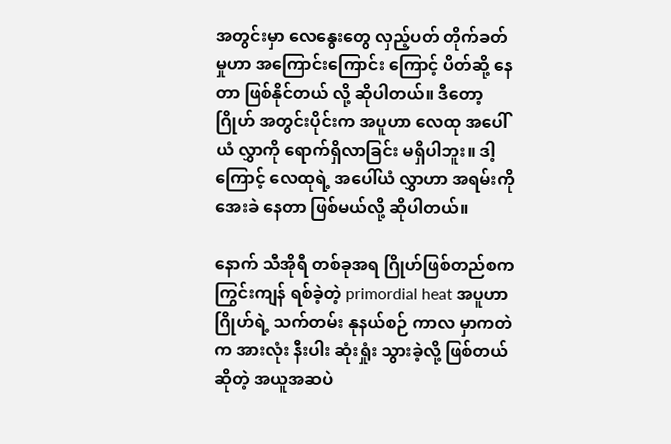အတွင်းမှာ လေနွေးတွေ လှည့်ပတ် တိုက်ခတ်မှုဟာ အကြောင်းကြောင်း ကြောင့် ပိတ်ဆို့ နေတာ ဖြစ်နိုင်တယ် လို့ ဆိုပါတယ်။ ဒီတော့ ဂြိုဟ် အတွင်းပိုင်းက အပူဟာ လေထု အပေါ်ယံ လွှာကို ရောက်ရှိလာခြင်း မရှိပါဘူး။ ဒါ့ကြောင့် လေထုရဲ့ အပေါ်ယံ လွှာဟာ အရမ်းကို အေးခဲ နေတာ ဖြစ်မယ်လို့ ဆိုပါတယ်။

နောက် သီအိုရီ တစ်ခုအရ ဂြိုဟ်ဖြစ်တည်စက ကြွင်းကျန် ရစ်ခဲ့တဲ့ primordial heat အပူဟာ ဂြိုဟ်ရဲ့ သက်တမ်း နုနယ်စဉ် ကာလ မှာကတဲက အားလုံး နီးပါး ဆုံးရှုံး သွားခဲ့လို့ ဖြစ်တယ် ဆိုတဲ့ အယူအဆပဲ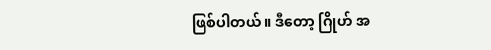ဖြစ်ပါတယ်။ ဒီတော့ ဂြိုဟ် အ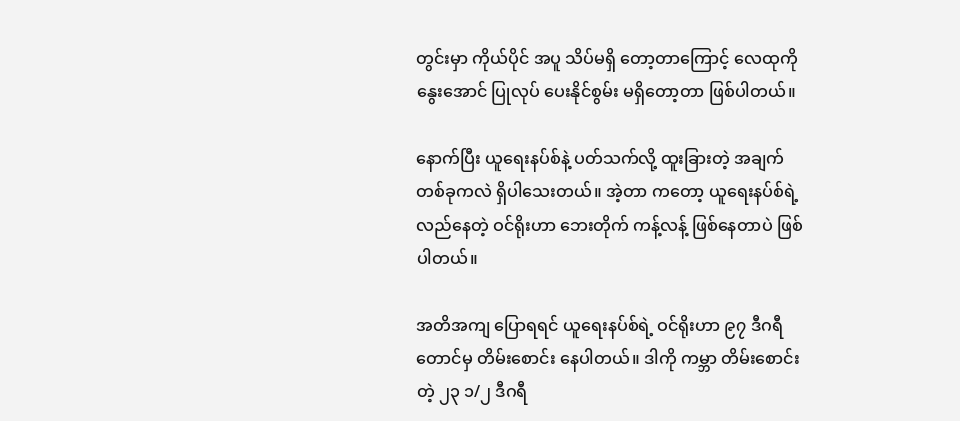တွင်းမှာ ကိုယ်ပိုင် အပူ သိပ်မရှိ တော့တာကြောင့် လေထုကို နွေးအောင် ပြုလုပ် ပေးနိုင်စွမ်း မရှိတော့တာ ဖြစ်ပါတယ်။

နောက်ပြီး ယူရေးနပ်စ်နဲ့ ပတ်သက်လို့ ထူးခြားတဲ့ အချက် တစ်ခုကလဲ ရှိပါသေးတယ်။ အဲ့တာ ကတော့ ယူရေးနပ်စ်ရဲ့ လည်နေတဲ့ ဝင်ရိုးဟာ ဘေးတိုက် ကန့်လန့် ဖြစ်နေတာပဲ ဖြစ်ပါတယ်။

အတိအကျ ပြောရရင် ယူရေးနပ်စ်ရဲ့ ဝင်ရိုးဟာ ၉၇ ဒီဂရီ တောင်မှ တိမ်းစောင်း နေပါတယ်။ ဒါကို ကမ္ဘာ တိမ်းစောင်းတဲ့ ၂၃ ၁/၂ ဒီဂရီ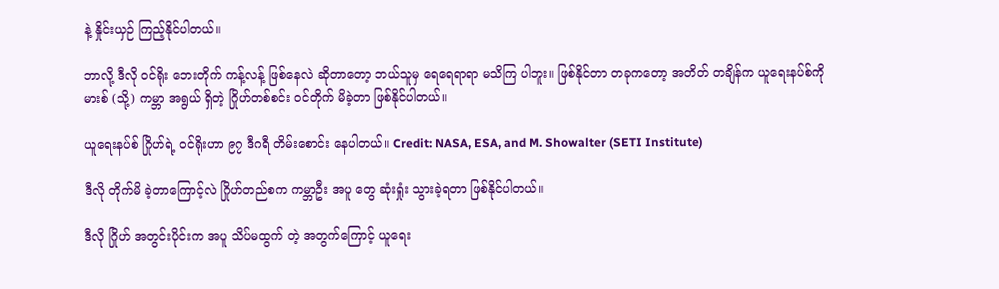နဲ့ နှိုင်းယှဉ် ကြည့်နိုင်ပါတယ်။

ဘာလို့ ဒီလို ဝင်ရိုး ဘေးတိုက် ကန့်လန့် ဖြစ်နေလဲ ဆိုတာတော့ ဘယ်သူမှ ရေရေရာရာ မသိကြ ပါဘူး။ ဖြစ်နိုင်တာ တခုကတော့ အတိတ် တချိန်က ယူရေးနပ်စ်ကို မားစ် (သို့) ကမ္ဘာ အရွယ် ရှိတဲ့ ဂြိုဟ်တစ်စင်း ဝင်တိုက် မိခဲ့တာ ဖြစ်နိုင်ပါတယ်။

ယူရေးနပ်စ် ဂြိုဟ်ရဲ့ ဝင်ရိုးဟာ ၉၇ ဒီဂရီ တိမ်းစောင်း နေပါတယ်။ Credit: NASA, ESA, and M. Showalter (SETI Institute)

ဒီလို တိုက်မိ ခဲ့တာကြောင့်လဲ ဂြိုဟ်တည်စက ကမ္ဘာဦး အပူ တွေ ဆုံးရှုံး သွားခဲ့ရတာ ဖြစ်နိုင်ပါတယ်။

ဒီလို ဂြိုဟ် အတွင်းပိုင်းက အပူ သိပ်မထွက် တဲ့ အတွက်ကြောင့် ယူရေး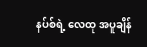နပ်စ်ရဲ့ လေထု အပူချိန်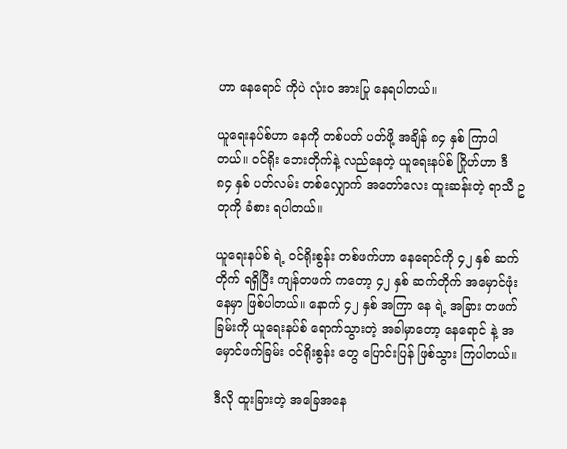ဟာ နေရောင် ကိုပဲ လုံးဝ အားပြု နေရပါတယ်။

ယူရေးနပ်စ်ဟာ နေကို တစ်ပတ် ပတ်ဖို့ အချိန် ၈၄ နှစ် ကြာပါတယ်။ ဝင်ရိုး ဘေးတိုက်နဲ့ လည်နေတဲ့ ယူရေးနပ်စ် ဂြိုဟ်ဟာ ဒီ ၈၄ နှစ် ပတ်လမ်း တစ်လျှောက် အတော်လေး ထူးဆန်းတဲ့ ရာသီ ဥတုကို ခံစား ရပါတယ်။

ယူရေးနပ်စ် ရဲ့ ဝင်ရိုးစွန်း တစ်ဖက်ဟာ နေရောင်ကို ၄၂ နှစ် ဆက်တိုက် ရရှိပြီး ကျန်တဖက် ကတော့ ၄၂ နှစ် ဆက်တိုက် အမှောင်ဖုံး နေမှာ ဖြစ်ပါတယ်။ နောက် ၄၂ နှစ် အကြာ နေ ရဲ့ အခြား တဖက်ခြမ်းကို ယူရေးနပ်စ် ရောက်သွားတဲ့ အခါမှာတော့ နေရောင် နဲ့ အမှောင်ဖက်ခြမ်း ဝင်ရိုးစွန်း တွေ ပြောင်းပြန် ဖြစ်သွား ကြပါတယ်။

ဒီလို ထူးခြားတဲ့ အခြေအနေ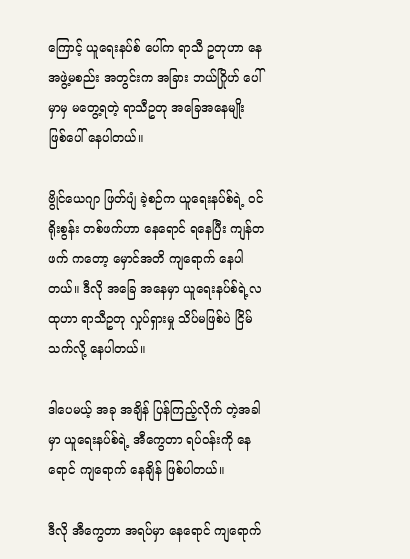ကြောင့် ယူရေးနပ်စ် ပေါ်က ရာသီ ဥတုဟာ နေအဖွဲ့မစည်း အတွင်းက အခြား ဘယ်ဂြိုဟ် ပေါ်မှာမှ မတွေ့ရတဲ့ ရာသီဥတု အခြေအနေမျိုး ဖြစ်ပေါ် နေပါတယ်။

ဗွိုင်ယေဂျာ ဖြတ်ပျံ ခဲ့စဉ်က ယူရေးနပ်စ်ရဲ့ ဝင်ရိုးစွန်း တစ်ဖက်ဟာ နေရောင် ရနေပြီး ကျန်တဖက် ကတော့ မှောင်အတိ ကျရောက် နေပါတယ်။ ဒီလို အခြေ အနေမှာ ယူရေးနပ်စ်ရဲ့လထုဟာ ရာသီဥတု လှုပ်ရှားမှု သိပ်မဖြစ်ပဲ ငြိမ်သက်လို့ နေပါတယ်။

ဒါပေမယ့် အခု အချိန် ပြန်ကြည့်လိုက် တဲ့အခါမှာ ယူရေးနပ်စ်ရဲ့ အီကွေတာ ရပ်ဝန်းကို နေရောင် ကျရောက် နေချိန် ဖြစ်ပါတယ်။

ဒီလို အီကွေတာ အရပ်မှာ နေရောင် ကျရောက်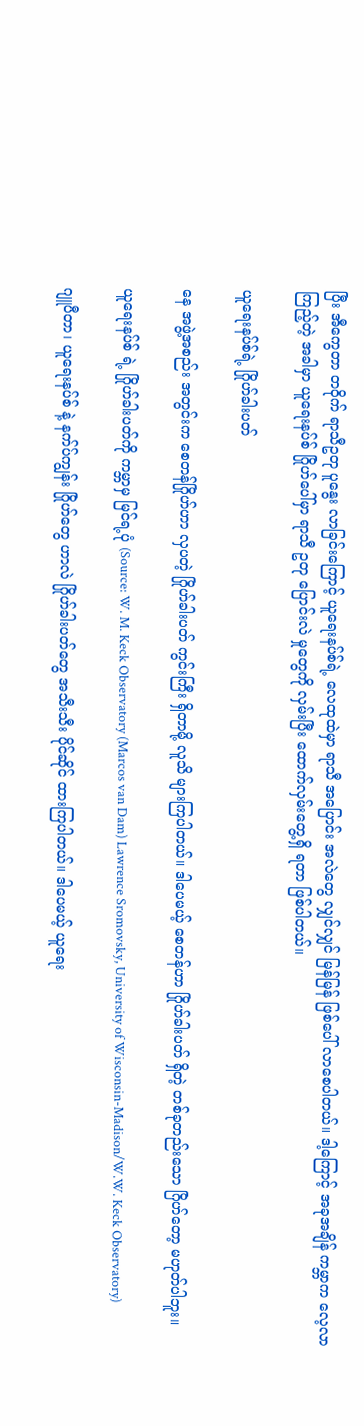ပြီး အီကွေတာ တဝိုက် ရာသီဥတု ပူနွေး လာခြင်းကြောင့် ယူရေးနပ်စ်ရဲ့ လေထုထဲမှာ ရာသီ အပြောင်း အလဲတွေ လျှင်လျှင် မြန်မြန် ဖြစ်ပေါ် လာစေပါတယ်။ ဒါ့ကြောင့် အခုအချိန် ကမ္ဘာက လေ့လာ ကြည့်တဲ့ အခါမှာ ယူရေးနပ်စ် ဂြိုဟ်ပေါ်မှာ ရာသီ ဥတု ပြောင်းလဲ မှုတွေကို လှမ်းပြီး ထောက်လှမ်းတွေ့ရှိ ရတာ ဖြစ်ပါတယ်။

ယူရေးနပ်စ်ရဲ့ ဂြိုဟ်ခါးပတ်

နေ အဖွဲ့အစည်း အတွင်းက စေတန်ဂြိုဟ်ဟာ လှပတဲ့ ဂြိုဟ်ခါးပတ် ကွင်းကြီး ရှိတာမို့ လူသိ များကြပါတယ်။ ဒါပေမယ့် စေတန်ဟာ ဂြိုဟ်ခါးပတ် ရှိတဲ့ တစ်ခုတည်းသော ဂြိဟ်တော့ မဟုတ်ပါဘူး။

ယူရေးနပ်စ် ရဲ့ ဂြိုဟ်ခါးပတ်ကို ကမ္ဘာမှ မြင်ရ့ပုံ (Source: W. M. Keck Observatory (Marcos van Dam) Lawrence Sromovsky, University of Wisconsin-Madison/W.W. Keck Observatory)

ဂျူပီတာ၊ ယူရေးနပ်စ် နဲ့ နက်ပ်ကျွန်း ဂြိုဟ်တွေ ဟာလဲ ဂြိုဟ်ခါးပတ်တွေ အသီးသီး ပိုင်ဆိုင် ထားကြပါတယ်။ ဒါပေမယ့် ယူရေး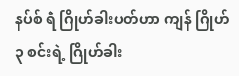နပ်စ် ရဲံ ဂြိုဟ်ခါးပတ်ဟာ ကျန် ဂြိုဟ် ၃ စင်းရဲ့ ဂြိုဟ်ခါး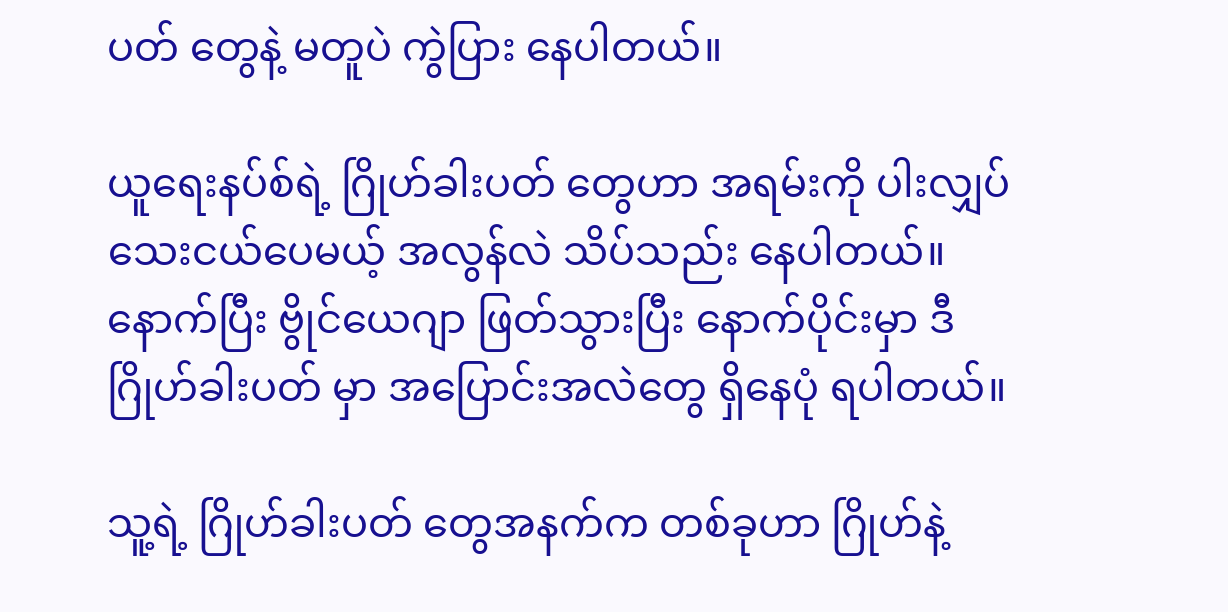ပတ် တွေနဲ့ မတူပဲ ကွဲပြား နေပါတယ်။

ယူရေးနပ်စ်ရဲ့ ဂြိုဟ်ခါးပတ် တွေဟာ အရမ်းကို ပါးလျှပ် သေးငယ်ပေမယ့် အလွန်လဲ သိပ်သည်း နေပါတယ်။ နောက်ပြီး ဗွိုင်ယေဂျာ ဖြတ်သွားပြီး နောက်ပိုင်းမှာ ဒီ ဂြိုဟ်ခါးပတ် မှာ အပြောင်းအလဲတွေ ရှိနေပုံ ရပါတယ်။

သူ့ရဲ့ ဂြိုဟ်ခါးပတ် တွေအနက်က တစ်ခုဟာ ဂြိုဟ်နဲ့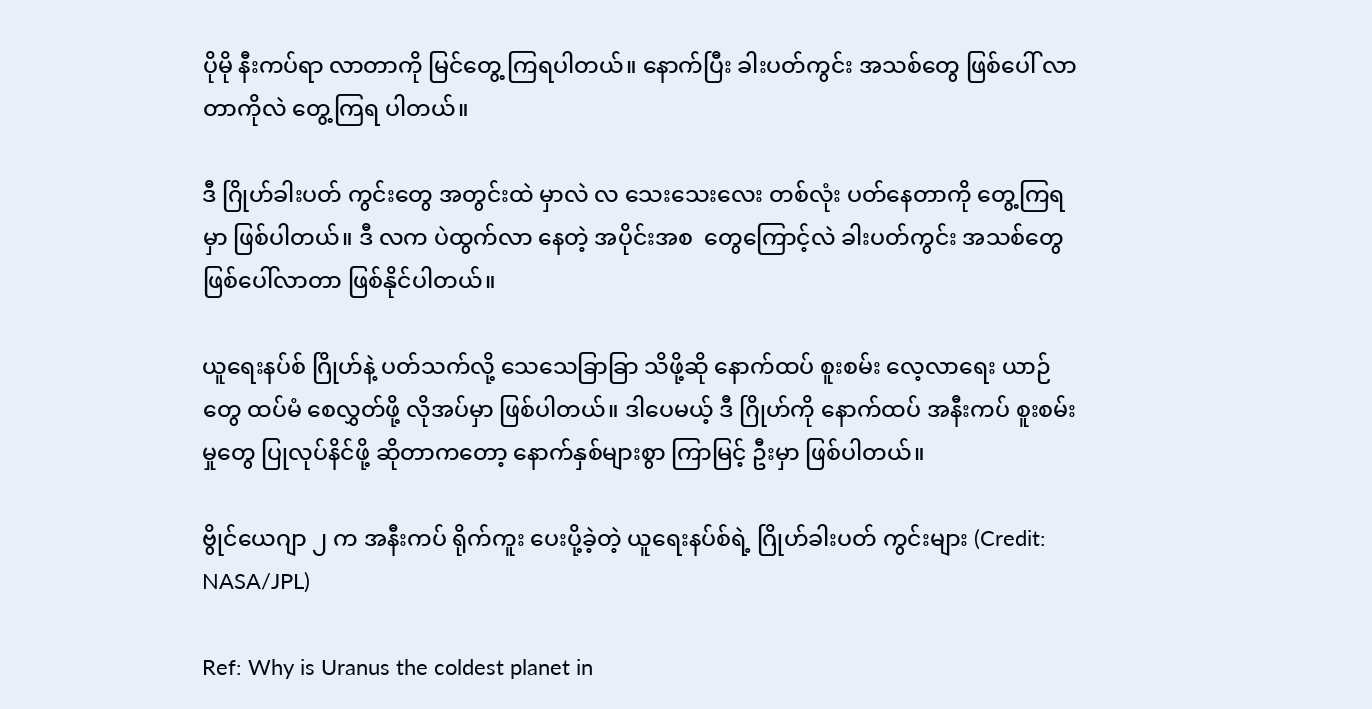ပိုမို နီးကပ်ရာ လာတာကို မြင်တွေ့ ကြရပါတယ်။ နောက်ပြီး ခါးပတ်ကွင်း အသစ်တွေ ဖြစ်ပေါ် လာတာကိုလဲ တွေ့ကြရ ပါတယ်။

ဒီ ဂြိုဟ်ခါးပတ် ကွင်းတွေ အတွင်းထဲ မှာလဲ လ သေးသေးလေး တစ်လုံး ပတ်နေတာကို တွေ့ကြရမှာ ဖြစ်ပါတယ်။ ဒီ လက ပဲထွက်လာ နေတဲ့ အပိုင်းအစ  တွေကြောင့်လဲ ခါးပတ်ကွင်း အသစ်တွေ ဖြစ်ပေါ်လာတာ ဖြစ်နိုင်ပါတယ်။

ယူရေးနပ်စ် ဂြိုဟ်နဲ့ ပတ်သက်လို့ သေသေခြာခြာ သိဖို့ဆို နောက်ထပ် စူးစမ်း လေ့လာရေး ယာဉ်တွေ ထပ်မံ စေလွှတ်ဖို့ လိုအပ်မှာ ဖြစ်ပါတယ်။ ဒါပေမယ့် ဒီ ဂြိုဟ်ကို နောက်ထပ် အနီးကပ် စူးစမ်းမှုတွေ ပြုလုပ်နိင်ဖို့ ဆိုတာကတော့ နောက်နှစ်များစွာ ကြာမြင့် ဦးမှာ ဖြစ်ပါတယ်။

ဗွိုင်ယေဂျာ ၂ က အနီးကပ် ရိုက်ကူး ပေးပို့ခဲ့တဲ့ ယူရေးနပ်စ်ရဲ့ ဂြိုဟ်ခါးပတ် ကွင်းများ (Credit: NASA/JPL)

Ref: Why is Uranus the coldest planet in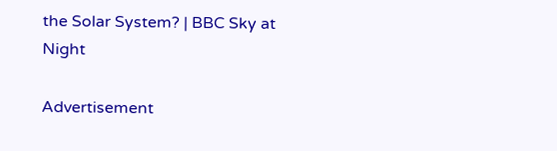the Solar System? | BBC Sky at Night

Advertisement